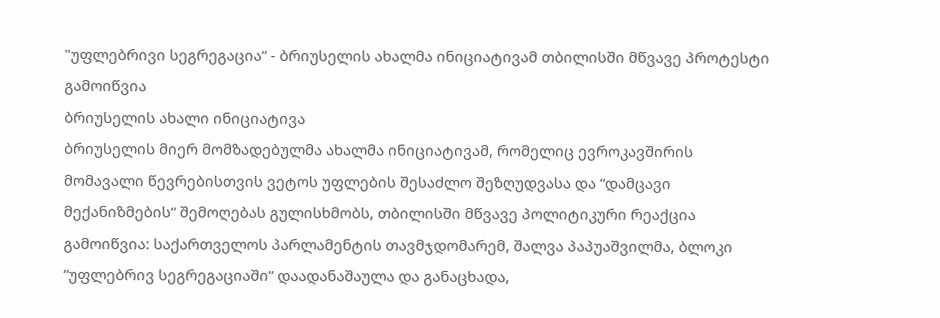"უფლებრივი სეგრეგაცია“ - ბრიუსელის ახალმა ინიციატივამ თბილისში მწვავე პროტესტი გამოიწვია
ბრიუსელის ახალი ინიციატივა
ბრიუსელის მიერ მომზადებულმა ახალმა ინიციატივამ, რომელიც ევროკავშირის მომავალი წევრებისთვის ვეტოს უფლების შესაძლო შეზღუდვასა და “დამცავი მექანიზმების“ შემოღებას გულისხმობს, თბილისში მწვავე პოლიტიკური რეაქცია გამოიწვია: საქართველოს პარლამენტის თავმჯდომარემ, შალვა პაპუაშვილმა, ბლოკი “უფლებრივ სეგრეგაციაში“ დაადანაშაულა და განაცხადა,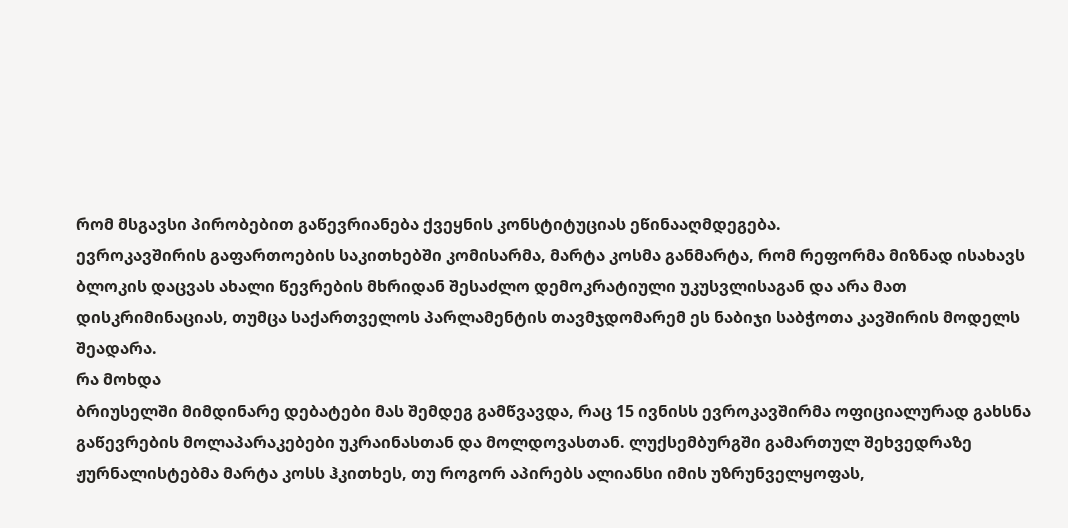რომ მსგავსი პირობებით გაწევრიანება ქვეყნის კონსტიტუციას ეწინააღმდეგება.
ევროკავშირის გაფართოების საკითხებში კომისარმა, მარტა კოსმა განმარტა, რომ რეფორმა მიზნად ისახავს ბლოკის დაცვას ახალი წევრების მხრიდან შესაძლო დემოკრატიული უკუსვლისაგან და არა მათ დისკრიმინაციას, თუმცა საქართველოს პარლამენტის თავმჯდომარემ ეს ნაბიჯი საბჭოთა კავშირის მოდელს შეადარა.
რა მოხდა
ბრიუსელში მიმდინარე დებატები მას შემდეგ გამწვავდა, რაც 15 ივნისს ევროკავშირმა ოფიციალურად გახსნა გაწევრების მოლაპარაკებები უკრაინასთან და მოლდოვასთან. ლუქსემბურგში გამართულ შეხვედრაზე ჟურნალისტებმა მარტა კოსს ჰკითხეს, თუ როგორ აპირებს ალიანსი იმის უზრუნველყოფას,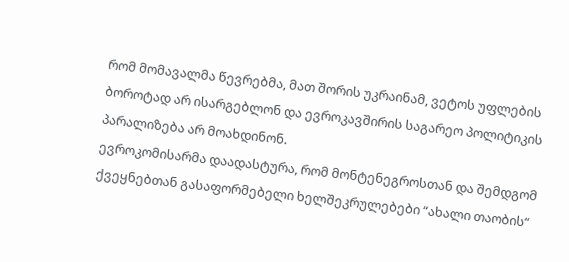რომ მომავალმა წევრებმა, მათ შორის უკრაინამ, ვეტოს უფლების ბოროტად არ ისარგებლონ და ევროკავშირის საგარეო პოლიტიკის პარალიზება არ მოახდინონ.
ევროკომისარმა დაადასტურა, რომ მონტენეგროსთან და შემდგომ ქვეყნებთან გასაფორმებელი ხელშეკრულებები “ახალი თაობის“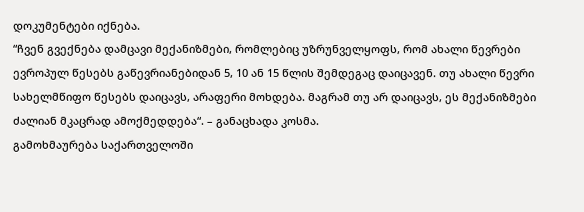დოკუმენტები იქნება.
“ჩვენ გვექნება დამცავი მექანიზმები, რომლებიც უზრუნველყოფს, რომ ახალი წევრები ევროპულ წესებს გაწევრიანებიდან 5, 10 ან 15 წლის შემდეგაც დაიცავენ. თუ ახალი წევრი სახელმწიფო წესებს დაიცავს, არაფერი მოხდება. მაგრამ თუ არ დაიცავს, ეს მექანიზმები ძალიან მკაცრად ამოქმედდება“. – განაცხადა კოსმა.
გამოხმაურება საქართველოში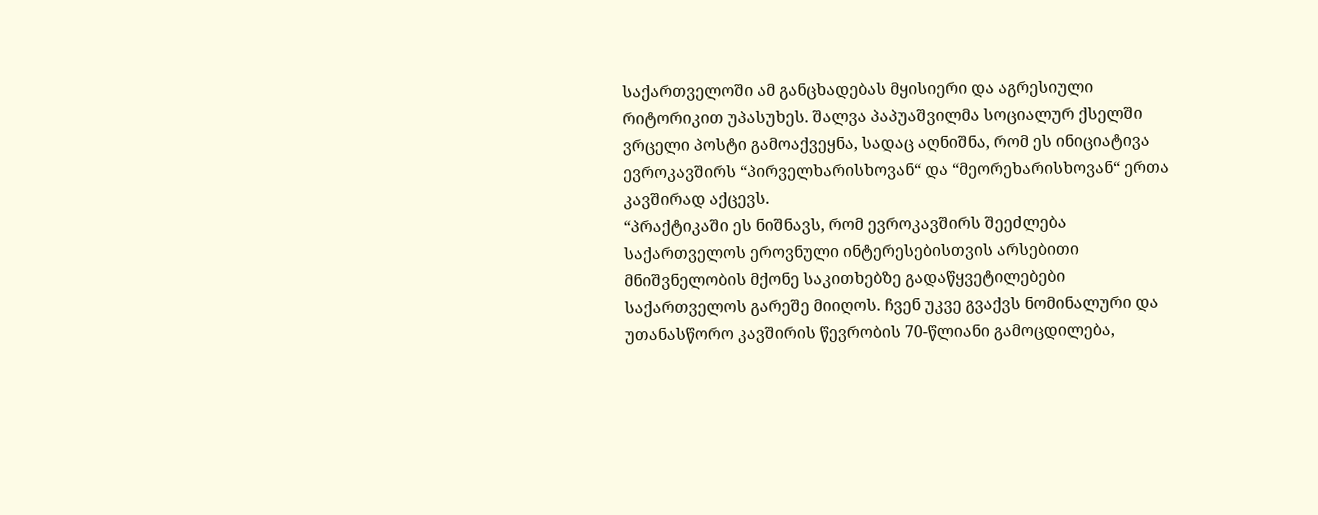საქართველოში ამ განცხადებას მყისიერი და აგრესიული რიტორიკით უპასუხეს. შალვა პაპუაშვილმა სოციალურ ქსელში ვრცელი პოსტი გამოაქვეყნა, სადაც აღნიშნა, რომ ეს ინიციატივა ევროკავშირს “პირველხარისხოვან“ და “მეორეხარისხოვან“ ერთა კავშირად აქცევს.
“პრაქტიკაში ეს ნიშნავს, რომ ევროკავშირს შეეძლება საქართველოს ეროვნული ინტერესებისთვის არსებითი მნიშვნელობის მქონე საკითხებზე გადაწყვეტილებები საქართველოს გარეშე მიიღოს. ჩვენ უკვე გვაქვს ნომინალური და უთანასწორო კავშირის წევრობის 70-წლიანი გამოცდილება,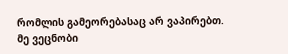რომლის გამეორებასაც არ ვაპირებთ.
მე ვეცნობი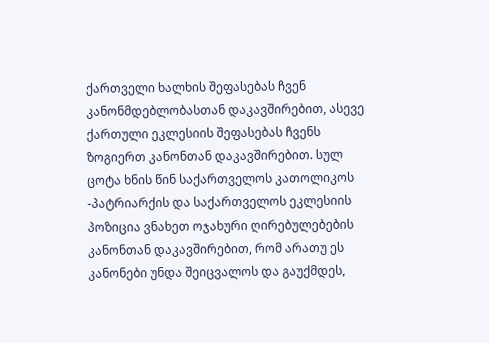ქართველი ხალხის შეფასებას ჩვენ კანონმდებლობასთან დაკავშირებით, ასევე ქართული ეკლესიის შეფასებას ჩვენს ზოგიერთ კანონთან დაკავშირებით. სულ ცოტა ხნის წინ საქართველოს კათოლიკოს -პატრიარქის და საქართველოს ეკლესიის პოზიცია ვნახეთ ოჯახური ღირებულებების კანონთან დაკავშირებით, რომ არათუ ეს კანონები უნდა შეიცვალოს და გაუქმდეს,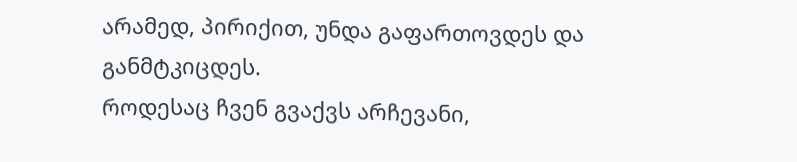არამედ, პირიქით, უნდა გაფართოვდეს და განმტკიცდეს.
როდესაც ჩვენ გვაქვს არჩევანი,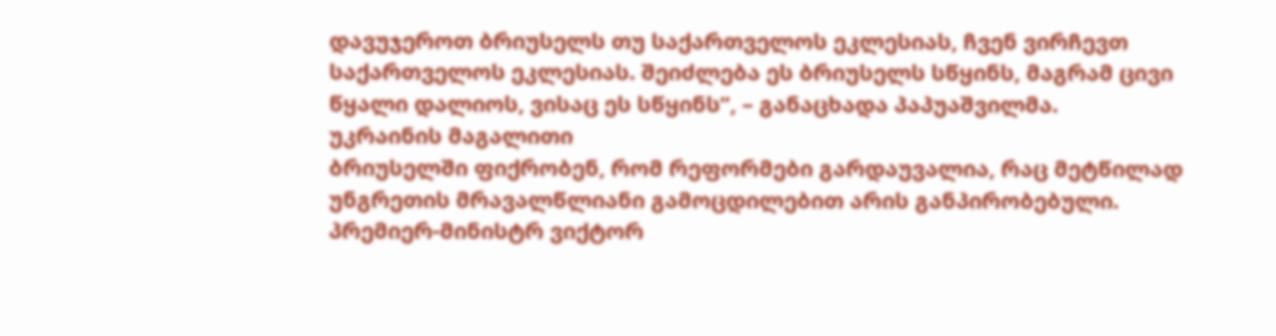დავუჯეროთ ბრიუსელს თუ საქართველოს ეკლესიას, ჩვენ ვირჩევთ საქართველოს ეკლესიას. შეიძლება ეს ბრიუსელს სწყინს, მაგრამ ცივი წყალი დალიოს, ვისაც ეს სწყინს”, – განაცხადა პაპუაშვილმა.
უკრაინის მაგალითი
ბრიუსელში ფიქრობენ, რომ რეფორმები გარდაუვალია, რაც მეტწილად უნგრეთის მრავალწლიანი გამოცდილებით არის განპირობებული. პრემიერ-მინისტრ ვიქტორ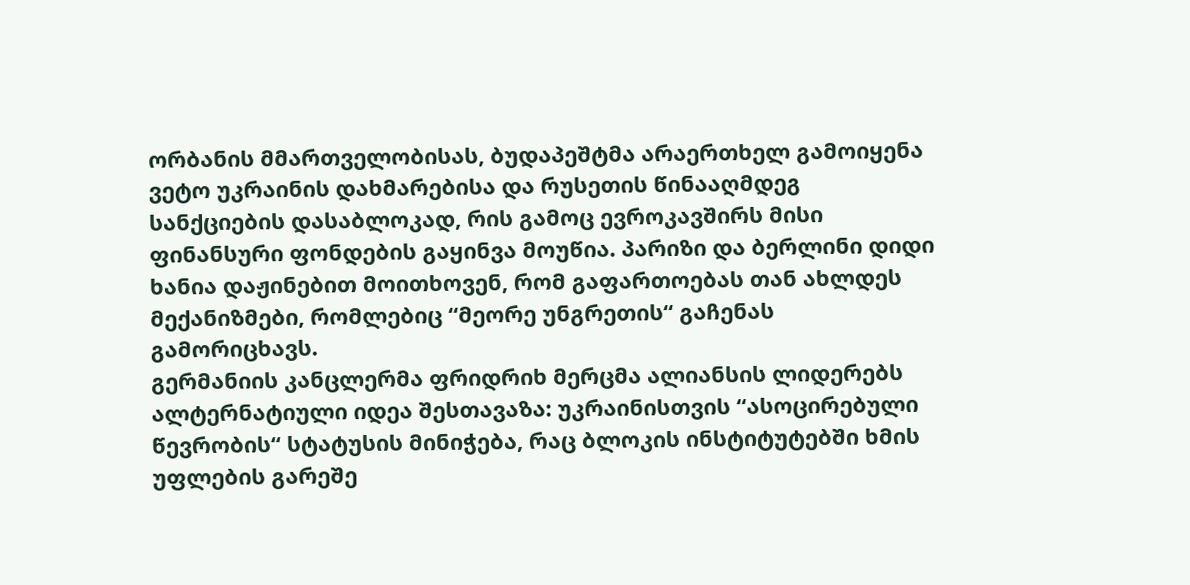ორბანის მმართველობისას, ბუდაპეშტმა არაერთხელ გამოიყენა ვეტო უკრაინის დახმარებისა და რუსეთის წინააღმდეგ სანქციების დასაბლოკად, რის გამოც ევროკავშირს მისი ფინანსური ფონდების გაყინვა მოუწია. პარიზი და ბერლინი დიდი ხანია დაჟინებით მოითხოვენ, რომ გაფართოებას თან ახლდეს მექანიზმები, რომლებიც “მეორე უნგრეთის“ გაჩენას გამორიცხავს.
გერმანიის კანცლერმა ფრიდრიხ მერცმა ალიანსის ლიდერებს ალტერნატიული იდეა შესთავაზა: უკრაინისთვის “ასოცირებული წევრობის“ სტატუსის მინიჭება, რაც ბლოკის ინსტიტუტებში ხმის უფლების გარეშე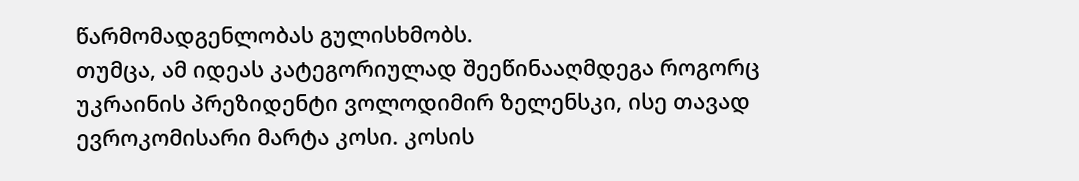წარმომადგენლობას გულისხმობს.
თუმცა, ამ იდეას კატეგორიულად შეეწინააღმდეგა როგორც უკრაინის პრეზიდენტი ვოლოდიმირ ზელენსკი, ისე თავად ევროკომისარი მარტა კოსი. კოსის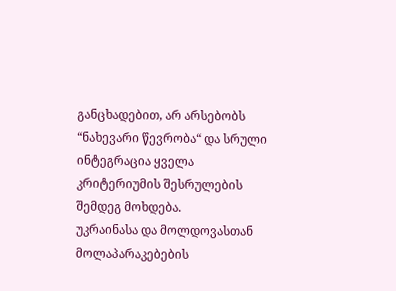განცხადებით, არ არსებობს “ნახევარი წევრობა“ და სრული ინტეგრაცია ყველა კრიტერიუმის შესრულების შემდეგ მოხდება.
უკრაინასა და მოლდოვასთან მოლაპარაკებების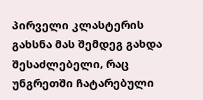პირველი კლასტერის გახსნა მას შემდეგ გახდა შესაძლებელი, რაც უნგრეთში ჩატარებული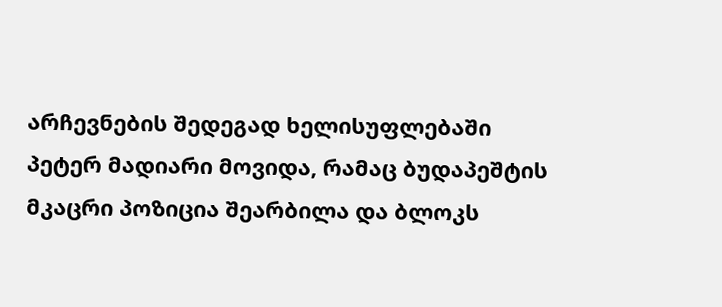არჩევნების შედეგად ხელისუფლებაში პეტერ მადიარი მოვიდა, რამაც ბუდაპეშტის მკაცრი პოზიცია შეარბილა და ბლოკს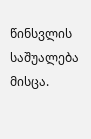წინსვლის საშუალება მისცა.